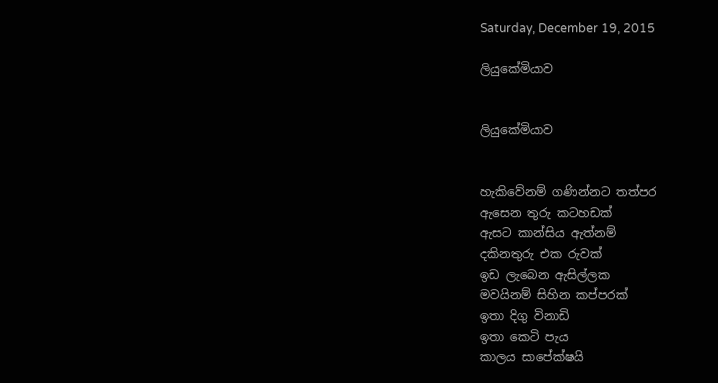Saturday, December 19, 2015

ලියුකේමියාව


ලියුකේමියාව


හැකිවේනම් ගණින්නට තත්පර
ඇසෙන තුරු කටහඩක්
ඇසට කාන්සිය ඇත්නම්
දකිනතුරු එක රුවක්
ඉඩ ලැබෙන ඇසිල්ලක
මවයිනම් සිහින කප්පරක්
ඉතා දිගු විනාඩි
ඉතා කෙටි පැය
කාලය සාපේක්ෂයි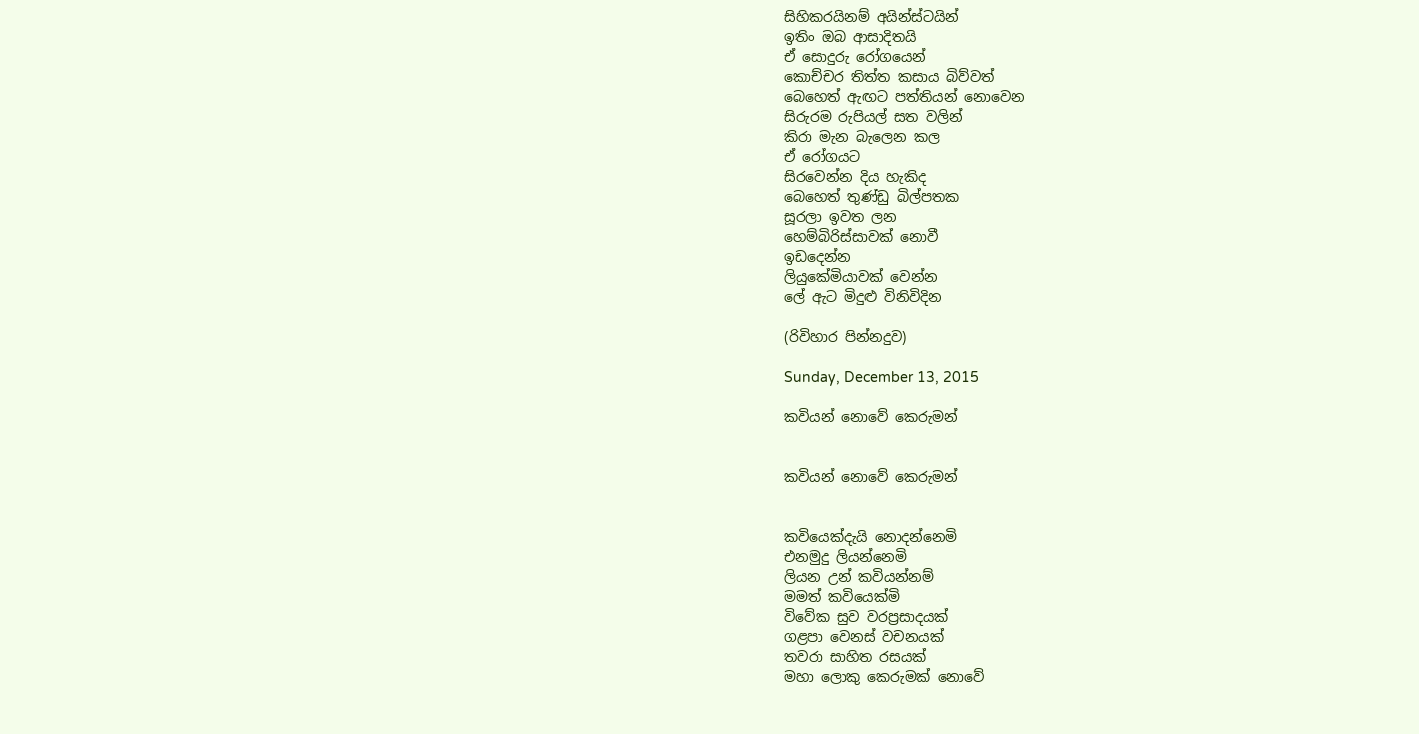සිහිකරයිනම් අයින්ස්ටයින්
ඉතිං ඔබ ආසාදිතයි
ඒ සොදුරු රෝගයෙන්
කොච්චර තිත්ත කසාය බිව්වත්
බෙහෙත් ඇඟට පත්තියන් නොවෙන
සිරුරම රුපියල් සත වලින්
කිරා මැන බැලෙන කල
ඒ රෝගයට
සිරවෙන්න දිය හැකිද
බෙහෙත් තුණ්ඩු බිල්පතක
සූරලා ඉවත ලන
හෙම්බිරිස්සාවක් නොවී
ඉඩදෙන්න
ලියුකේමියාවක් වෙන්න
ලේ ඇට මිදුළු විනිවිදින

(රිවිහාර පින්නදුව)

Sunday, December 13, 2015

කවියන් නොවේ කෙරුමන්


කවියන් නොවේ කෙරුමන්


කවියෙක්දැයි නොදන්නෙමි
එනමුදු ලියන්නෙමි
ලියන උන් කවියන්නම්
මමත් කවියෙක්මි
විවේක සුව වරප්‍රසාදයක්
ගළපා වෙනස් වචනයක්
තවරා සාහිත රසයක්
මහා ලොකු කෙරුමක් නොවේ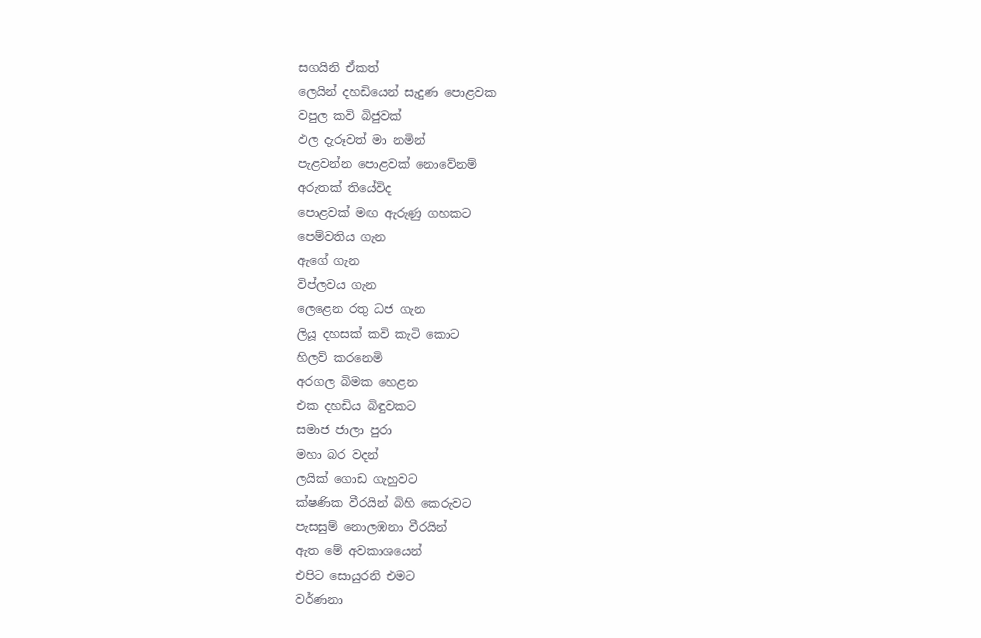සගයිනි ඒකත්
ලෙයින් දහඩියෙන් සැදුණ පොළවක
වපුල කවි බිජුවක්
ඵල දැරූවත් මා නමින්
පැළවන්න පොළවක් නොවේනම්
අරුතක් තියේවිද
පොළවක් මඟ ඇරුණු ගහකට
පෙම්වතිය ගැන
ඇගේ ගැන
විප්ලවය ගැන
ලෙළෙන රතු ධජ ගැන
ලියූ දහසක් කවි කැටි කොට
හිලව් කරනෙමි
අරගල බිමක හෙළන
එක දහඩිය බිඳුවකට
සමාජ ජාලා පුරා
මහා බර වදන්
ලයික් ගොඩ ගැහුවට
ක්ෂණික වීරයින් බිහි කෙරුවට
පැසසුම් නොලඹනා වීරයින්
ඇත මේ අවකාශයෙන්
එපිට සොයුරනි එමට
වර්ණනා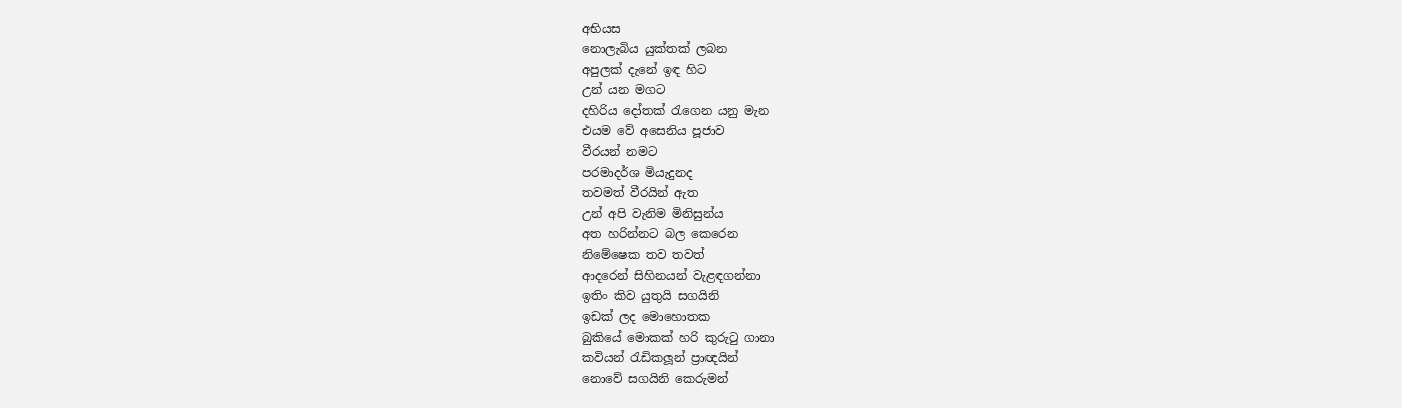අභියස
නොලැබිය යුක්තක් ලබන
අපුලක් දැනේ ඉඳ හිට
උන් යන මගට
දහිරිය දෝතක් රැගෙන යනු මැන
එයම වේ අසෙනිය පූජාව
වීරයන් නමට
පරමාදර්ශ මියැදුනද
තවමත් වීරයින් ඇත
උන් අපි වැනිම මිනිසුන්ය
අත හරින්නට බල කෙරෙන
නිමේෂෙක තව තවත්
ආදරෙන් සිහිනයන් වැළඳගන්නා
ඉතිං කිව යුතුයි සගයිනි
ඉඩක් ලද මොහොතක
බුකියේ මොකක් හරි කුරුටු ගානා
කවියන් රැඩිකලූන් ප්‍රාඥයින්
නොවේ සගයිනි කෙරුමන්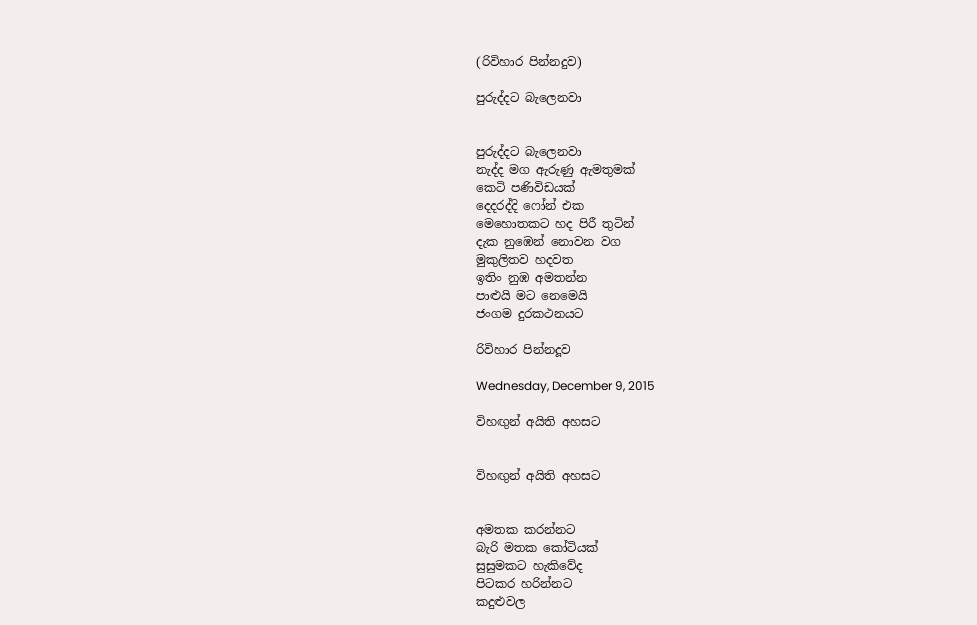(රිවිහාර පින්නදුව)

පුරුද්දට බැලෙනවා


පුරුද්දට බැලෙනවා
නැද්ද මග ඇරුණු ඇමතුමක්
කෙටි පණිවිඩයක්
දෙදරද්දි ෆෝන් එක
මෙහොතකට හද පිරී තුටින්
දැක නුඹෙන් නොවන වග
මුකුලිතව හදවත
ඉතිං නුඹ අමතන්න
පාළුයි මට නෙමෙයි
ජංගම දුරකථනයට

රිවිහාර පින්නදූව

Wednesday, December 9, 2015

විහඟුන් අයිති අහසට


විහඟුන් අයිති අහසට


අමතක කරන්නට
බැරි මතක කෝටියක්
සුසුමකට හැකිවේද
පිටකර හරින්නට
කදුළුවල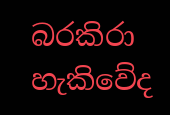බරකිරා
හැකිවේද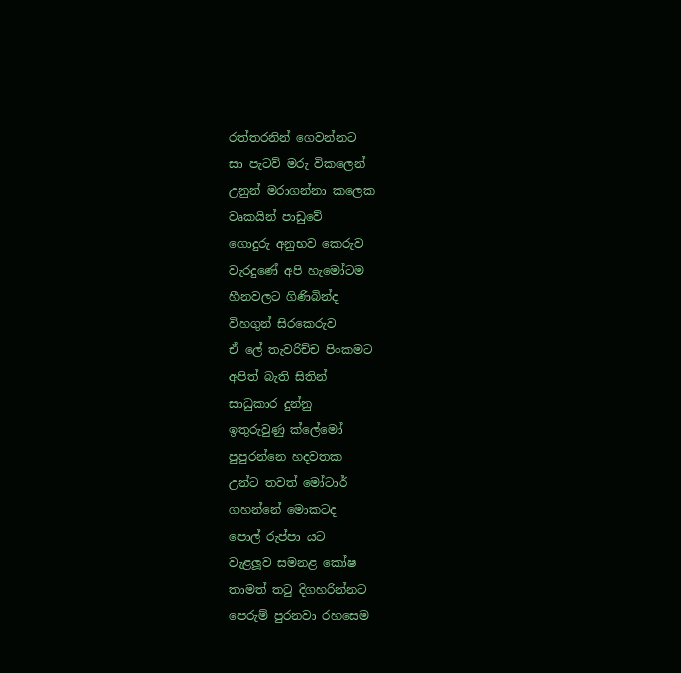රත්තරනින් ගෙවන්නට
සා පැටව් මරු විකලෙන්
උනුන් මරාගන්නා කලෙක
වෘකයින් පාඩුවේ
ගොදුරු අනුභව කෙරුව
වැරදුණේ අපි හැමෝටම
හීනවලට ගිණිබින්ද
විහගුන් සිරකෙරුව
ඒ ලේ තැවරිච්ච පිංකමට
අපිත් බැති සිතින්
සාධුකාර දුන්නු
ඉතුරුවුණු ක්ලේමෝ
පුපුරන්නෙ හදවතක
උන්ට තවත් මෝටාර්
ගහන්නේ මොකටද
පොල් රුප්පා යට
වැළලූව සමනළ කෝෂ
තාමත් තටු දිගහරින්නට
පෙරුම් පුරනවා රහසෙම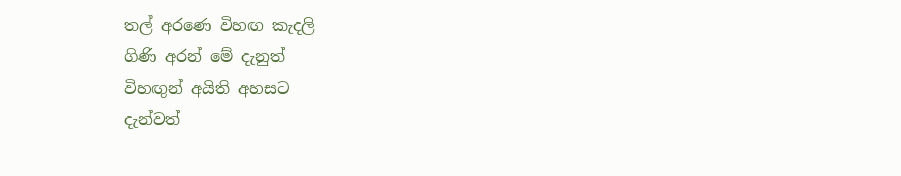තල් අරණෙ විහඟ කැදලි
ගිණි අරන් මේ දැනුත්
විහඟුන් අයිති අහසට
දැන්වත්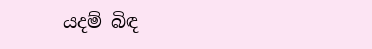යදම් බිඳ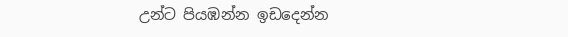උන්ට පියඹන්න ඉඩදෙන්න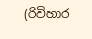(රිවිහාර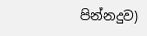පින්නදුව)